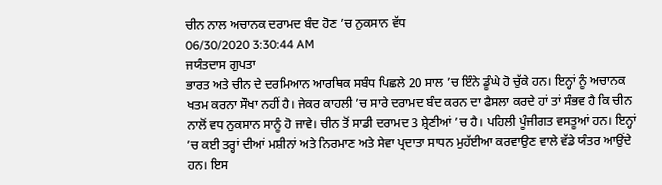ਚੀਨ ਨਾਲ ਅਚਾਨਕ ਦਰਾਮਦ ਬੰਦ ਹੋਣ ’ਚ ਨੁਕਸਾਨ ਵੱਧ
06/30/2020 3:30:44 AM
ਜਯੰਤਦਾਸ ਗੁਪਤਾ
ਭਾਰਤ ਅਤੇ ਚੀਨ ਦੇ ਦਰਮਿਆਨ ਆਰਥਿਕ ਸਬੰਧ ਪਿਛਲੇ 20 ਸਾਲ ’ਚ ਇੰਨੇ ਡੂੰਘੇ ਹੋ ਚੁੱਕੇ ਹਨ। ਇਨ੍ਹਾਂ ਨੂੰ ਅਚਾਨਕ ਖਤਮ ਕਰਨਾ ਸੌਖਾ ਨਹੀਂ ਹੈ। ਜੇਕਰ ਕਾਹਲੀ ’ਚ ਸਾਰੇ ਦਰਾਮਦ ਬੰਦ ਕਰਨ ਦਾ ਫੈਸਲਾ ਕਰਦੇ ਹਾਂ ਤਾਂ ਸੰਭਵ ਹੈ ਕਿ ਚੀਨ ਨਾਲੋਂ ਵਧ ਨੁਕਸਾਨ ਸਾਨੂੰ ਹੋ ਜਾਵੇ। ਚੀਨ ਤੋਂ ਸਾਡੀ ਦਰਾਮਦ 3 ਸ਼੍ਰੇਣੀਆਂ ’ਚ ਹੈ। ਪਹਿਲੀ ਪੂੰਜੀਗਤ ਵਸਤੂਆਂ ਹਨ। ਇਨ੍ਹਾਂ ’ਚ ਕਈ ਤਰ੍ਹਾਂ ਦੀਆਂ ਮਸ਼ੀਨਾਂ ਅਤੇ ਨਿਰਮਾਣ ਅਤੇ ਸੇਵਾ ਪ੍ਰਦਾਤਾ ਸਾਧਨ ਮੁਹੱਈਆ ਕਰਵਾਉਣ ਵਾਲੇ ਵੱਡੇ ਯੰਤਰ ਆਉਂਦੇ ਹਨ। ਇਸ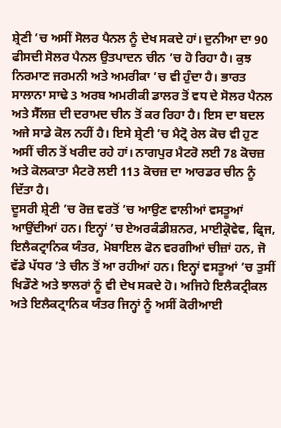ਸ਼੍ਰੇਣੀ ’ਚ ਅਸੀਂ ਸੋਲਰ ਪੈਨਲ ਨੂੰ ਦੇਖ ਸਕਦੇ ਹਾਂ। ਦੁਨੀਆ ਦਾ 90 ਫੀਸਦੀ ਸੋਲਰ ਪੈਨਲ ਉਤਪਾਦਨ ਚੀਨ ’ਚ ਹੋ ਰਿਹਾ ਹੈ। ਕੁਝ ਨਿਰਮਾਣ ਜਰਮਨੀ ਅਤੇ ਅਮਰੀਕਾ ’ਚ ਵੀ ਹੁੰਦਾ ਹੈ। ਭਾਰਤ ਸਾਲਾਨਾ ਸਾਢੇ 3 ਅਰਬ ਅਮਰੀਕੀ ਡਾਲਰ ਤੋਂ ਵਧ ਦੇ ਸੋਲਰ ਪੈਨਲ ਅਤੇ ਸੈੱਲਜ਼ ਦੀ ਦਰਾਮਦ ਚੀਨ ਤੋਂ ਕਰ ਰਿਹਾ ਹੈ। ਇਸ ਦਾ ਬਦਲ ਅਜੇ ਸਾਡੇ ਕੋਲ ਨਹੀਂ ਹੈ। ਇਸੇ ਸ਼੍ਰੇਣੀ ’ਚ ਮੈਟ੍ਰੋ ਰੇਲ ਕੋਚ ਵੀ ਹੁਣ ਅਸੀਂ ਚੀਨ ਤੋਂ ਖਰੀਦ ਰਹੇ ਹਾਂ। ਨਾਗਪੁਰ ਮੈਟਰੋ ਲਈ 78 ਕੋਚਜ਼ ਅਤੇ ਕੋਲਕਾਤਾ ਮੈਟਰੋ ਲਈ 113 ਕੋਚਜ਼ ਦਾ ਆਰਡਰ ਚੀਨ ਨੂੰ ਦਿੱਤਾ ਹੈ।
ਦੂਸਰੀ ਸ਼੍ਰੇਣੀ ’ਚ ਰੋਜ਼ ਵਰਤੋਂ ’ਚ ਆਉਣ ਵਾਲੀਆਂ ਵਸਤੂਆਂ ਆਉਂਦੀਆਂ ਹਨ। ਇਨ੍ਹਾਂ ’ਚ ਏਅਰਕੰਡੀਸ਼ਨਰ, ਮਾਈਕ੍ਰੋਵੇਵ, ਫ੍ਰਿਜ, ਇਲੈਕਟ੍ਰਾਨਿਕ ਯੰਤਰ, ਮੋਬਾਇਲ ਫੋਨ ਵਰਗੀਆਂ ਚੀਜ਼ਾਂ ਹਨ, ਜੋ ਵੱਡੇ ਪੱਧਰ ’ਤੇ ਚੀਨ ਤੋਂ ਆ ਰਹੀਆਂ ਹਨ। ਇਨ੍ਹਾਂ ਵਸਤੂਆਂ ’ਚ ਤੁਸੀਂ ਖਿਡੌਣੇ ਅਤੇ ਝਾਲਰਾਂ ਨੂੰ ਵੀ ਦੇਖ ਸਕਦੇ ਹੋ। ਅਜਿਹੇ ਇਲੈਕਟ੍ਰੀਕਲ ਅਤੇ ਇਲੈਕਟ੍ਰਾਨਿਕ ਯੰਤਰ ਜਿਨ੍ਹਾਂ ਨੂੰ ਅਸੀਂ ਕੋਰੀਆਈ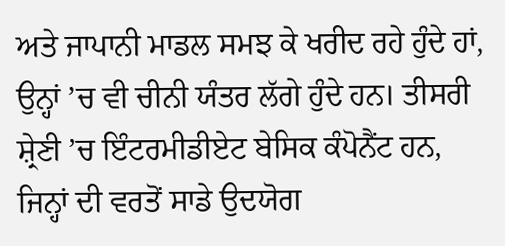ਅਤੇ ਜਾਪਾਨੀ ਮਾਡਲ ਸਮਝ ਕੇ ਖਰੀਦ ਰਹੇ ਹੁੰਦੇ ਹਾਂ, ਉਨ੍ਹਾਂ ’ਚ ਵੀ ਚੀਨੀ ਯੰਤਰ ਲੱਗੇ ਹੁੰਦੇ ਹਨ। ਤੀਸਰੀ ਸ਼੍ਰੇਣੀ ’ਚ ਇੰਟਰਮੀਡੀਏਟ ਬੇਸਿਕ ਕੰਪੋਨੈਂਟ ਹਨ, ਜਿਨ੍ਹਾਂ ਦੀ ਵਰਤੋਂ ਸਾਡੇ ਉਦਯੋਗ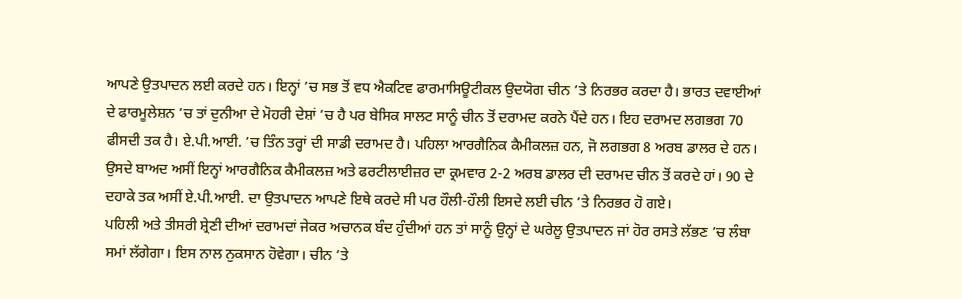ਆਪਣੇ ਉਤਪਾਦਨ ਲਈ ਕਰਦੇ ਹਨ। ਇਨ੍ਹਾਂ ’ਚ ਸਭ ਤੋਂ ਵਧ ਐਕਟਿਵ ਫਾਰਮਾਸਿਊਟੀਕਲ ਉਦਯੋਗ ਚੀਨ ’ਤੇ ਨਿਰਭਰ ਕਰਦਾ ਹੈ। ਭਾਰਤ ਦਵਾਈਆਂ ਦੇ ਫਾਰਮੂਲੇਸ਼ਨ ’ਚ ਤਾਂ ਦੁਨੀਆ ਦੇ ਮੋਹਰੀ ਦੇਸ਼ਾਂ ’ਚ ਹੈ ਪਰ ਬੇਸਿਕ ਸਾਲਟ ਸਾਨੂੰ ਚੀਨ ਤੋਂ ਦਰਾਮਦ ਕਰਨੇ ਪੈਂਦੇ ਹਨ। ਇਹ ਦਰਾਮਦ ਲਗਭਗ 70 ਫੀਸਦੀ ਤਕ ਹੈ। ਏ.ਪੀ.ਆਈ. ’ਚ ਤਿੰਨ ਤਰ੍ਹਾਂ ਦੀ ਸਾਡੀ ਦਰਾਮਦ ਹੈ। ਪਹਿਲਾ ਆਰਗੈਨਿਕ ਕੈਮੀਕਲਜ਼ ਹਨ, ਜੋ ਲਗਭਗ 8 ਅਰਬ ਡਾਲਰ ਦੇ ਹਨ। ਉਸਦੇ ਬਾਅਦ ਅਸੀਂ ਇਨ੍ਹਾਂ ਆਰਗੈਨਿਕ ਕੈਮੀਕਲਜ਼ ਅਤੇ ਫਰਟੀਲਾਈਜ਼ਰ ਦਾ ਕ੍ਰਮਵਾਰ 2-2 ਅਰਬ ਡਾਲਰ ਦੀ ਦਰਾਮਦ ਚੀਨ ਤੋਂ ਕਰਦੇ ਹਾਂ। 90 ਦੇ ਦਹਾਕੇ ਤਕ ਅਸੀਂ ਏ.ਪੀ.ਆਈ. ਦਾ ਉਤਪਾਦਨ ਆਪਣੇ ਇਥੇ ਕਰਦੇ ਸੀ ਪਰ ਹੌਲੀ-ਹੌਲੀ ਇਸਦੇ ਲਈ ਚੀਨ ’ਤੇ ਨਿਰਭਰ ਹੋ ਗਏ।
ਪਹਿਲੀ ਅਤੇ ਤੀਸਰੀ ਸ਼੍ਰੇਣੀ ਦੀਆਂ ਦਰਾਮਦਾਂ ਜੇਕਰ ਅਚਾਨਕ ਬੰਦ ਹੁੰਦੀਆਂ ਹਨ ਤਾਂ ਸਾਨੂੰ ਉਨ੍ਹਾਂ ਦੇ ਘਰੇਲੂ ਉਤਪਾਦਨ ਜਾਂ ਹੋਰ ਰਸਤੇ ਲੱਭਣ ’ਚ ਲੰਬਾ ਸਮਾਂ ਲੱਗੇਗਾ। ਇਸ ਨਾਲ ਨੁਕਸਾਨ ਹੋਵੇਗਾ। ਚੀਨ ’ਤੇ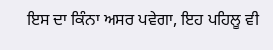ਇਸ ਦਾ ਕਿੰਨਾ ਅਸਰ ਪਵੇਗਾ, ਇਹ ਪਹਿਲੂ ਵੀ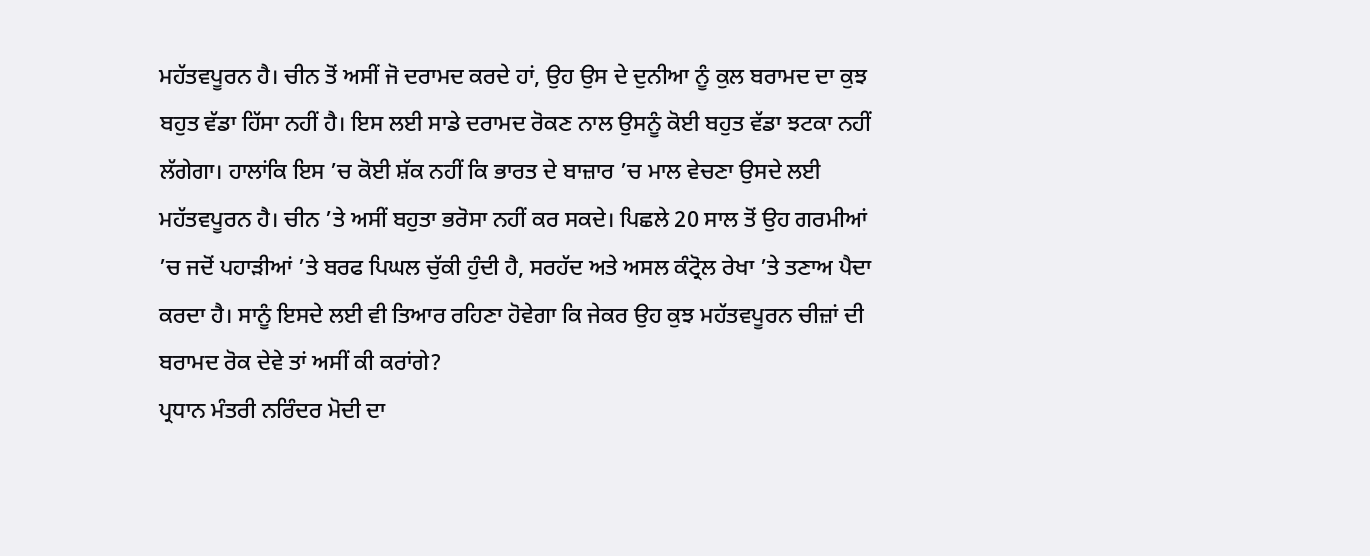ਮਹੱਤਵਪੂਰਨ ਹੈ। ਚੀਨ ਤੋਂ ਅਸੀਂ ਜੋ ਦਰਾਮਦ ਕਰਦੇ ਹਾਂ, ਉਹ ਉਸ ਦੇ ਦੁਨੀਆ ਨੂੰ ਕੁਲ ਬਰਾਮਦ ਦਾ ਕੁਝ ਬਹੁਤ ਵੱਡਾ ਹਿੱਸਾ ਨਹੀਂ ਹੈ। ਇਸ ਲਈ ਸਾਡੇ ਦਰਾਮਦ ਰੋਕਣ ਨਾਲ ਉਸਨੂੰ ਕੋਈ ਬਹੁਤ ਵੱਡਾ ਝਟਕਾ ਨਹੀਂ ਲੱਗੇਗਾ। ਹਾਲਾਂਕਿ ਇਸ ’ਚ ਕੋਈ ਸ਼ੱਕ ਨਹੀਂ ਕਿ ਭਾਰਤ ਦੇ ਬਾਜ਼ਾਰ ’ਚ ਮਾਲ ਵੇਚਣਾ ਉਸਦੇ ਲਈ ਮਹੱਤਵਪੂਰਨ ਹੈ। ਚੀਨ ’ਤੇ ਅਸੀਂ ਬਹੁਤਾ ਭਰੋਸਾ ਨਹੀਂ ਕਰ ਸਕਦੇ। ਪਿਛਲੇ 20 ਸਾਲ ਤੋਂ ਉਹ ਗਰਮੀਆਂ ’ਚ ਜਦੋਂ ਪਹਾੜੀਆਂ ’ਤੇ ਬਰਫ ਪਿਘਲ ਚੁੱਕੀ ਹੁੰਦੀ ਹੈ, ਸਰਹੱਦ ਅਤੇ ਅਸਲ ਕੰਟ੍ਰੋਲ ਰੇਖਾ ’ਤੇ ਤਣਾਅ ਪੈਦਾ ਕਰਦਾ ਹੈ। ਸਾਨੂੰ ਇਸਦੇ ਲਈ ਵੀ ਤਿਆਰ ਰਹਿਣਾ ਹੋਵੇਗਾ ਕਿ ਜੇਕਰ ਉਹ ਕੁਝ ਮਹੱਤਵਪੂਰਨ ਚੀਜ਼ਾਂ ਦੀ ਬਰਾਮਦ ਰੋਕ ਦੇਵੇ ਤਾਂ ਅਸੀਂ ਕੀ ਕਰਾਂਗੇ?
ਪ੍ਰਧਾਨ ਮੰਤਰੀ ਨਰਿੰਦਰ ਮੋਦੀ ਦਾ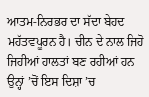ਆਤਮ-ਨਿਰਭਰ ਦਾ ਸੱਦਾ ਬੇਹਦ ਮਹੱਤਵਪੂਰਨ ਹੈ। ਚੀਨ ਦੇ ਨਾਲ ਜਿਹੋ ਜਿਹੀਆਂ ਹਾਲਤਾਂ ਬਣ ਰਹੀਆਂ ਹਨ ਉਨ੍ਹਾਂ ’ਚੋਂ ਇਸ ਦਿਸ਼ਾ ’ਚ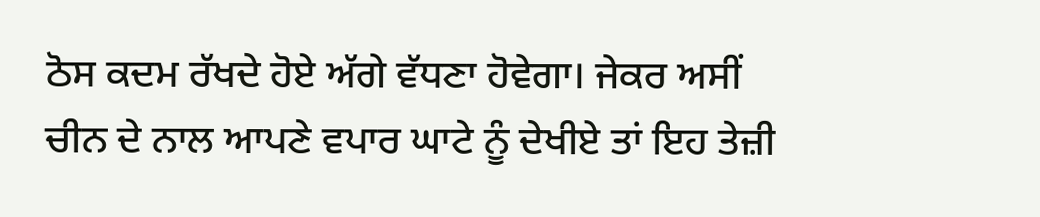ਠੋਸ ਕਦਮ ਰੱਖਦੇ ਹੋਏ ਅੱਗੇ ਵੱਧਣਾ ਹੋਵੇਗਾ। ਜੇਕਰ ਅਸੀਂ ਚੀਨ ਦੇ ਨਾਲ ਆਪਣੇ ਵਪਾਰ ਘਾਟੇ ਨੂੰ ਦੇਖੀਏ ਤਾਂ ਇਹ ਤੇਜ਼ੀ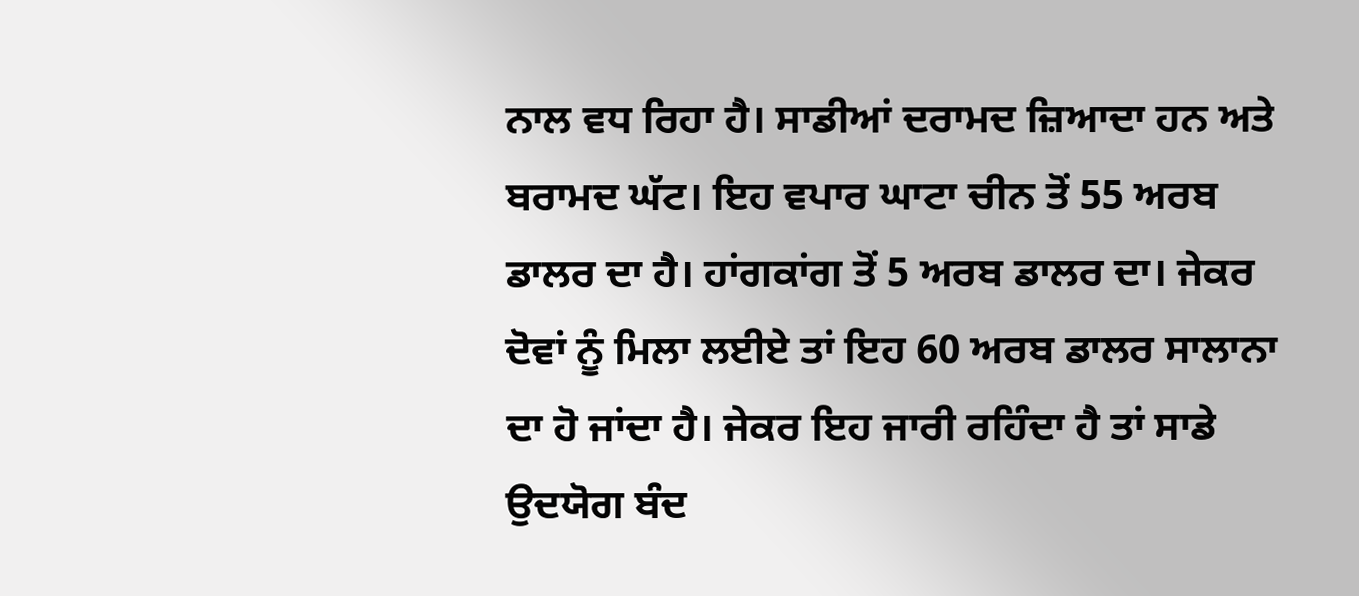ਨਾਲ ਵਧ ਰਿਹਾ ਹੈ। ਸਾਡੀਆਂ ਦਰਾਮਦ ਜ਼ਿਆਦਾ ਹਨ ਅਤੇ ਬਰਾਮਦ ਘੱਟ। ਇਹ ਵਪਾਰ ਘਾਟਾ ਚੀਨ ਤੋਂ 55 ਅਰਬ ਡਾਲਰ ਦਾ ਹੈ। ਹਾਂਗਕਾਂਗ ਤੋਂ 5 ਅਰਬ ਡਾਲਰ ਦਾ। ਜੇਕਰ ਦੋਵਾਂ ਨੂੰ ਮਿਲਾ ਲਈਏ ਤਾਂ ਇਹ 60 ਅਰਬ ਡਾਲਰ ਸਾਲਾਨਾ ਦਾ ਹੋ ਜਾਂਦਾ ਹੈ। ਜੇਕਰ ਇਹ ਜਾਰੀ ਰਹਿੰਦਾ ਹੈ ਤਾਂ ਸਾਡੇ ਉਦਯੋਗ ਬੰਦ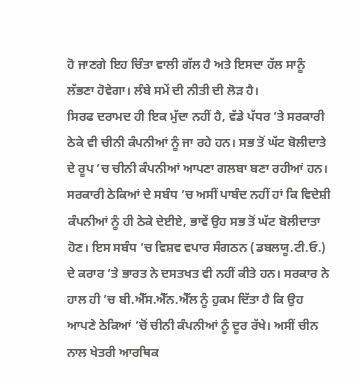ਹੋ ਜਾਣਗੇ ਇਹ ਚਿੰਤਾ ਵਾਲੀ ਗੱਲ ਹੈ ਅਤੇ ਇਸਦਾ ਹੱਲ ਸਾਨੂੰ ਲੱਭਣਾ ਹੋਵੇਗਾ। ਲੰਬੇ ਸਮੇਂ ਦੀ ਨੀਤੀ ਦੀ ਲੋੜ ਹੈ।
ਸਿਰਫ ਦਰਾਮਦ ਹੀ ਇਕ ਮੁੱਦਾ ਨਹੀਂ ਹੈ, ਵੱਡੇ ਪੱਧਰ ’ਤੇ ਸਰਕਾਰੀ ਠੇਕੇ ਵੀ ਚੀਨੀ ਕੰਪਨੀਆਂ ਨੂੰ ਜਾ ਰਹੇ ਹਨ। ਸਭ ਤੋਂ ਘੱਟ ਬੋਲੀਦਾਤੇ ਦੇ ਰੂਪ ’ਚ ਚੀਨੀ ਕੰਪਨੀਆਂ ਆਪਣਾ ਗਲਬਾ ਬਣਾ ਰਹੀਆਂ ਹਨ। ਸਰਕਾਰੀ ਠੇਕਿਆਂ ਦੇ ਸਬੰਧ ’ਚ ਅਸੀਂ ਪਾਬੰਦ ਨਹੀਂ ਹਾਂ ਕਿ ਵਿਦੇਸ਼ੀ ਕੰਪਨੀਆਂ ਨੂੰ ਹੀ ਠੇਕੇ ਦੇਈਏ, ਭਾਵੇਂ ਉਹ ਸਭ ਤੋਂ ਘੱਟ ਬੋਲੀਦਾਤਾ ਹੋਣ। ਇਸ ਸਬੰਧ ’ਚ ਵਿਸ਼ਵ ਵਪਾਰ ਸੰਗਠਨ (ਡਬਲਯੂ.ਟੀ.ਓ.) ਦੇ ਕਰਾਰ ’ਤੇ ਭਾਰਤ ਨੇ ਦਸਤਖਤ ਵੀ ਨਹੀਂ ਕੀਤੇ ਹਨ। ਸਰਕਾਰ ਨੇ ਹਾਲ ਹੀ ’ਚ ਬੀ.ਐੱਸ.ਐੱਨ.ਐੱਲ ਨੂੰ ਹੁਕਮ ਦਿੱਤਾ ਹੈ ਕਿ ਉਹ ਆਪਣੇ ਠੇਕਿਆਂ ’ਚੋਂ ਚੀਨੀ ਕੰਪਨੀਆਂ ਨੂੰ ਦੂਰ ਰੱਖੇ। ਅਸੀਂ ਚੀਨ ਨਾਲ ਖੇਤਰੀ ਆਰਥਿਕ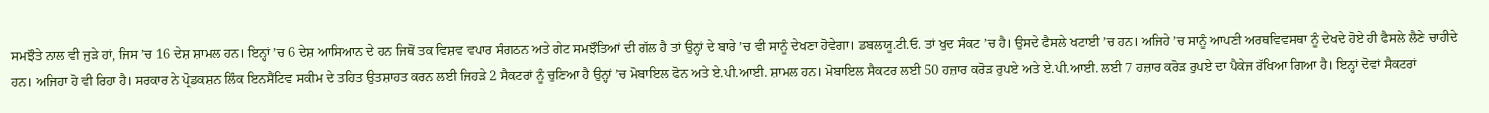ਸਮਝੌਤੇ ਨਾਲ ਵੀ ਜੁੜੇ ਹਾਂ, ਜਿਸ ’ਚ 16 ਦੇਸ਼ ਸ਼ਾਮਲ ਹਨ। ਇਨ੍ਹਾਂ ’ਚ 6 ਦੇਸ਼ ਆਸਿਆਨ ਦੇ ਹਨ ਜਿਥੋਂ ਤਕ ਵਿਸ਼ਵ ਵਪਾਰ ਸੰਗਠਨ ਅਤੇ ਗੇਟ ਸਮਝੌਤਿਆਂ ਦੀ ਗੱਲ ਹੈ ਤਾਂ ਉਨ੍ਹਾਂ ਦੇ ਬਾਰੇ ’ਚ ਵੀ ਸਾਨੂੰ ਦੇਖਣਾ ਹੋਵੇਗਾ। ਡਬਲਯੂ.ਟੀ.ਓ. ਤਾਂ ਖੁਦ ਸੰਕਟ ’ਚ ਹੈ। ਉਸਦੇ ਫੈਸਲੇ ਖਟਾਈ ’ਚ ਹਨ। ਅਜਿਹੇ ’ਚ ਸਾਨੂੰ ਆਪਣੀ ਅਰਥਵਿਵਸਥਾ ਨੂੰ ਦੇਖਦੇ ਹੋਏ ਹੀ ਫੈਸਲੇ ਲੈਣੇ ਚਾਹੀਦੇ ਹਨ। ਅਜਿਹਾ ਹੋ ਵੀ ਰਿਹਾ ਹੈ। ਸਰਕਾਰ ਨੇ ਪ੍ਰੋਡਕਸ਼ਨ ਲਿੰਕ ਇਨਸੈਂਟਿਵ ਸਕੀਮ ਦੇ ਤਹਿਤ ਉਤਸ਼ਾਹਤ ਕਰਨ ਲਈ ਜਿਹੜੇ 2 ਸੈਕਟਰਾਂ ਨੂੰ ਚੁਣਿਆ ਹੈ ਉਨ੍ਹਾਂ ’ਚ ਮੋਬਾਇਲ ਫੋਨ ਅਤੇ ਏ.ਪੀ.ਆਈ. ਸ਼ਾਮਲ ਹਨ। ਮੋਬਾਇਲ ਸੈਕਟਰ ਲਈ 50 ਹਜ਼ਾਰ ਕਰੋੜ ਰੁਪਏ ਅਤੇ ਏ.ਪੀ.ਆਈ. ਲਈ 7 ਹਜ਼ਾਰ ਕਰੋੜ ਰੁਪਏ ਦਾ ਪੈਕੇਜ ਰੱਖਿਆ ਗਿਆ ਹੈ। ਇਨ੍ਹਾਂ ਦੋਵਾਂ ਸੈਕਟਰਾਂ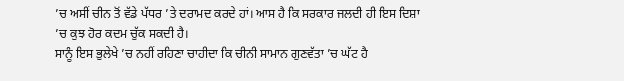’ਚ ਅਸੀਂ ਚੀਨ ਤੋਂ ਵੱਡੇ ਪੱਧਰ ’ਤੇ ਦਰਾਮਦ ਕਰਦੇ ਹਾਂ। ਆਸ ਹੈ ਕਿ ਸਰਕਾਰ ਜਲਦੀ ਹੀ ਇਸ ਦਿਸ਼ਾ ’ਚ ਕੁਝ ਹੋਰ ਕਦਮ ਚੁੱਕ ਸਕਦੀ ਹੈ।
ਸਾਨੂੰ ਇਸ ਭੁਲੇਖੇ ’ਚ ਨਹੀਂ ਰਹਿਣਾ ਚਾਹੀਦਾ ਕਿ ਚੀਨੀ ਸਾਮਾਨ ਗੁਣਵੱਤਾ ’ਚ ਘੱਟ ਹੈ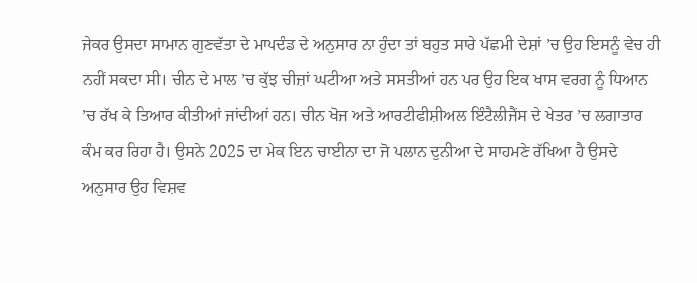ਜੇਕਰ ਉਸਦਾ ਸਾਮਾਨ ਗੁਣਵੱਤਾ ਦੇ ਮਾਪਦੰਡ ਦੇ ਅਨੁਸਾਰ ਨਾ ਹੁੰਦਾ ਤਾਂ ਬਹੁਤ ਸਾਰੇ ਪੱਛਮੀ ਦੇਸ਼ਾਂ ’ਚ ਉਹ ਇਸਨੂੰ ਵੇਚ ਹੀ ਨਹੀਂ ਸਕਦਾ ਸੀ। ਚੀਨ ਦੇ ਮਾਲ ’ਚ ਕੁੱਝ ਚੀਜ਼ਾਂ ਘਟੀਆ ਅਤੇ ਸਸਤੀਆਂ ਹਨ ਪਰ ਉਹ ਇਕ ਖਾਸ ਵਰਗ ਨੂੰ ਧਿਆਨ ’ਚ ਰੱਖ ਕੇ ਤਿਆਰ ਕੀਤੀਆਂ ਜਾਂਦੀਆਂ ਹਨ। ਚੀਨ ਖੋਜ ਅਤੇ ਆਰਟੀਫੀਸ਼ੀਅਲ ਇੰਟੈਲੀਜੈਂਸ ਦੇ ਖੇਤਰ ’ਚ ਲਗਾਤਾਰ ਕੰਮ ਕਰ ਰਿਹਾ ਹੈ। ਉਸਨੇ 2025 ਦਾ ਮੇਕ ਇਨ ਚਾਈਨਾ ਦਾ ਜੋ ਪਲਾਨ ਦੁਨੀਆ ਦੇ ਸਾਹਮਣੇ ਰੱਖਿਆ ਹੈ ਉਸਦੇ ਅਨੁਸਾਰ ਉਹ ਵਿਸ਼ਵ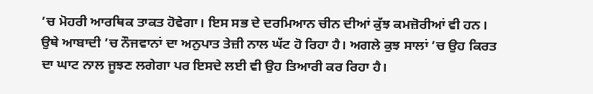’ਚ ਮੋਹਰੀ ਆਰਥਿਕ ਤਾਕਤ ਹੋਵੇਗਾ। ਇਸ ਸਭ ਦੇ ਦਰਮਿਆਨ ਚੀਨ ਦੀਆਂ ਕੁੱਝ ਕਮਜ਼ੋਰੀਆਂ ਵੀ ਹਨ। ਉਥੇ ਆਬਾਦੀ ’ਚ ਨੌਜਵਾਨਾਂ ਦਾ ਅਨੁਪਾਤ ਤੇਜ਼ੀ ਨਾਲ ਘੱਟ ਹੋ ਰਿਹਾ ਹੈ। ਅਗਲੇ ਕੁਝ ਸਾਲਾਂ ’ਚ ਉਹ ਕਿਰਤ ਦਾ ਘਾਟ ਨਾਲ ਜੂਝਣ ਲਗੇਗਾ ਪਰ ਇਸਦੇ ਲਈ ਵੀ ਉਹ ਤਿਆਰੀ ਕਰ ਰਿਹਾ ਹੈ।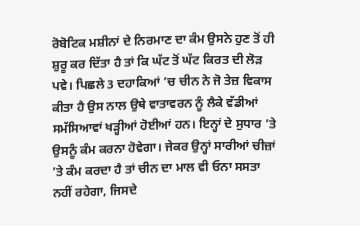ਰੋਬੋਟਿਕ ਮਸ਼ੀਨਾਂ ਦੇ ਨਿਰਮਾਣ ਦਾ ਕੰਮ ਉਸਨੇ ਹੁਣ ਤੋਂ ਹੀ ਸ਼ੁਰੂ ਕਰ ਦਿੱਤਾ ਹੈ ਤਾਂ ਕਿ ਘੱਟ ਤੋਂ ਘੱਟ ਕਿਰਤ ਦੀ ਲੋੜ ਪਵੇ। ਪਿਛਲੇ 3 ਦਹਾਕਿਆਂ ’ਚ ਚੀਨ ਨੇ ਜੋ ਤੇਜ਼ ਵਿਕਾਸ ਕੀਤਾ ਹੈ ਉਸ ਨਾਲ ਉਥੇ ਵਾਤਾਵਰਨ ਨੂੰ ਲੈਕੇ ਵੱਡੀਆਂ ਸਮੱਸਿਆਵਾਂ ਖੜ੍ਹੀਆਂ ਹੋਈਆਂ ਹਨ। ਇਨ੍ਹਾਂ ਦੇ ਸੁਧਾਰ ’ਤੇ ਉਸਨੂੰ ਕੰਮ ਕਰਨਾ ਹੋਵੇਗਾ। ਜੇਕਰ ਉਨ੍ਹਾਂ ਸਾਰੀਆਂ ਚੀਜ਼ਾਂ ’ਤੇ ਕੰਮ ਕਰਦਾ ਹੈ ਤਾਂ ਚੀਨ ਦਾ ਮਾਲ ਵੀ ਓਨਾ ਸਸਤਾ ਨਹੀਂ ਰਹੇਗਾ, ਜਿਸਦੇ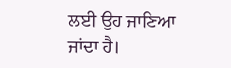ਲਈ ਉਹ ਜਾਣਿਆ ਜਾਂਦਾ ਹੈ।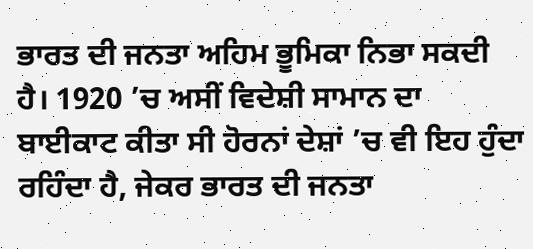ਭਾਰਤ ਦੀ ਜਨਤਾ ਅਹਿਮ ਭੂਮਿਕਾ ਨਿਭਾ ਸਕਦੀ ਹੈ। 1920 ’ਚ ਅਸੀਂ ਵਿਦੇਸ਼ੀ ਸਾਮਾਨ ਦਾ ਬਾਈਕਾਟ ਕੀਤਾ ਸੀ ਹੋਰਨਾਂ ਦੇਸ਼ਾਂ ’ਚ ਵੀ ਇਹ ਹੁੰਦਾ ਰਹਿੰਦਾ ਹੈ, ਜੇਕਰ ਭਾਰਤ ਦੀ ਜਨਤਾ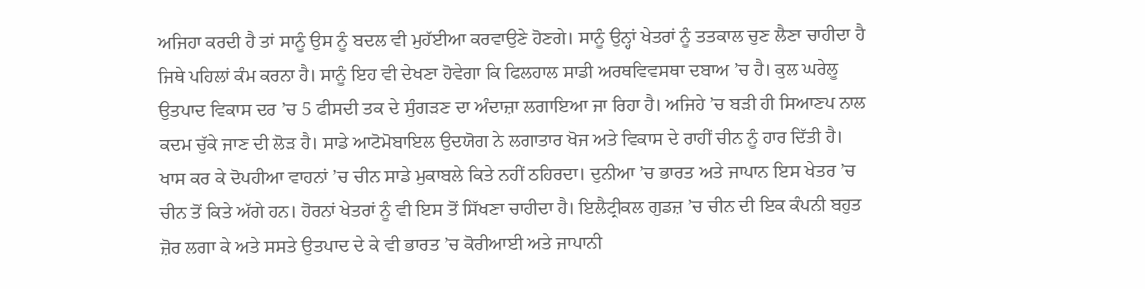ਅਜਿਹਾ ਕਰਦੀ ਹੈ ਤਾਂ ਸਾਨੂੰ ਉਸ ਨੂੰ ਬਦਲ ਵੀ ਮੁਹੱਈਆ ਕਰਵਾਉਣੇ ਹੋਣਗੇ। ਸਾਨੂੰ ਉਨ੍ਹਾਂ ਖੇਤਰਾਂ ਨੂੰ ਤਤਕਾਲ ਚੁਣ ਲੈਣਾ ਚਾਹੀਦਾ ਹੈ ਜਿਥੇ ਪਹਿਲਾਂ ਕੰਮ ਕਰਨਾ ਹੈ। ਸਾਨੂੰ ਇਹ ਵੀ ਦੇਖਣਾ ਹੋਵੇਗਾ ਕਿ ਫਿਲਹਾਲ ਸਾਡੀ ਅਰਥਵਿਵਸਥਾ ਦਬਾਅ ’ਚ ਹੈ। ਕੁਲ ਘਰੇਲੂ ਉਤਪਾਦ ਵਿਕਾਸ ਦਰ ’ਚ 5 ਫੀਸਦੀ ਤਕ ਦੇ ਸੁੰਗੜਣ ਦਾ ਅੰਦਾਜ਼ਾ ਲਗਾਇਆ ਜਾ ਰਿਹਾ ਹੈ। ਅਜਿਹੇ ’ਚ ਬੜੀ ਹੀ ਸਿਆਣਪ ਨਾਲ ਕਦਮ ਚੁੱਕੇ ਜਾਣ ਦੀ ਲੋੜ ਹੈ। ਸਾਡੇ ਆਟੋਮੋਬਾਇਲ ਉਦਯੋਗ ਨੇ ਲਗਾਤਾਰ ਖੋਜ ਅਤੇ ਵਿਕਾਸ ਦੇ ਰਾਹੀਂ ਚੀਨ ਨੂੰ ਹਾਰ ਦਿੱਤੀ ਹੈ। ਖਾਸ ਕਰ ਕੇ ਦੋਪਹੀਆ ਵਾਹਨਾਂ ’ਚ ਚੀਨ ਸਾਡੇ ਮੁਕਾਬਲੇ ਕਿਤੇ ਨਹੀਂ ਠਹਿਰਦਾ। ਦੁਨੀਆ ’ਚ ਭਾਰਤ ਅਤੇ ਜਾਪਾਨ ਇਸ ਖੇਤਰ ’ਚ ਚੀਨ ਤੋਂ ਕਿਤੇ ਅੱਗੇ ਹਨ। ਹੋਰਨਾਂ ਖੇਤਰਾਂ ਨੂੰ ਵੀ ਇਸ ਤੋਂ ਸਿੱਖਣਾ ਚਾਹੀਦਾ ਹੈ। ਇਲੈਟ੍ਰੀਕਲ ਗੁਡਜ਼ ’ਚ ਚੀਨ ਦੀ ਇਕ ਕੰਪਨੀ ਬਹੁਤ ਜ਼ੋਰ ਲਗਾ ਕੇ ਅਤੇ ਸਸਤੇ ਉਤਪਾਦ ਦੇ ਕੇ ਵੀ ਭਾਰਤ ’ਚ ਕੋਰੀਆਈ ਅਤੇ ਜਾਪਾਨੀ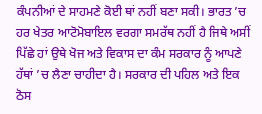ਕੰਪਨੀਆਂ ਦੇ ਸਾਹਮਣੇ ਕੋਈ ਥਾਂ ਨਹੀਂ ਬਣਾ ਸਕੀ। ਭਾਰਤ ’ਚ ਹਰ ਖੇਤਰ ਆਟੋਮੋਬਾਇਲ ਵਰਗਾ ਸਮਰੱਥ ਨਹੀਂ ਹੈ ਜਿਥੇ ਅਸੀਂ ਪਿੱਛੇ ਹਾਂ ਉਥੇ ਖੋਜ ਅਤੇ ਵਿਕਾਸ ਦਾ ਕੰਮ ਸਰਕਾਰ ਨੂੰ ਆਪਣੇ ਹੱਥਾਂ ’ਚ ਲੈਣਾ ਚਾਹੀਦਾ ਹੈ। ਸਰਕਾਰ ਦੀ ਪਹਿਲ ਅਤੇ ਇਕ ਠੋਸ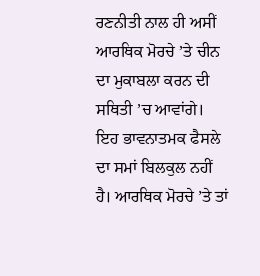ਰਣਨੀਤੀ ਨਾਲ ਹੀ ਅਸੀਂ ਆਰਥਿਕ ਮੋਰਚੇ ’ਤੇ ਚੀਨ ਦਾ ਮੁਕਾਬਲਾ ਕਰਨ ਦੀ ਸਥਿਤੀ ’ਚ ਆਵਾਂਗੇ। ਇਹ ਭਾਵਨਾਤਮਕ ਫੈਸਲੇ ਦਾ ਸਮਾਂ ਬਿਲਕੁਲ ਨਹੀਂ ਹੈ। ਆਰਥਿਕ ਮੋਰਚੇ ’ਤੇ ਤਾਂ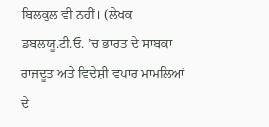ਬਿਲਕੁਲ ਵੀ ਨਹੀਂ। (ਲੇਖਕ ਡਬਲਯੂ.ਟੀ.ਓ. ’ਚ ਭਾਰਤ ਦੇ ਸਾਬਕਾ ਰਾਜਦੂਤ ਅਤੇ ਵਿਦੇਸ਼ੀ ਵਪਾਰ ਮਾਮਲਿਆਂ ਦੇ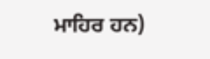ਮਾਹਿਰ ਹਨ)